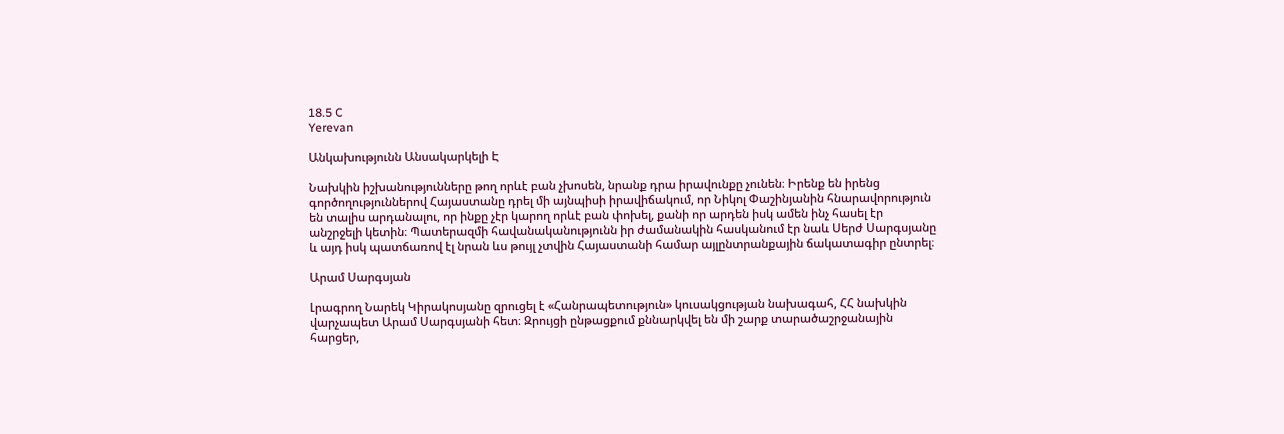18.5 C
Yerevan

Անկախությունն Անսակարկելի Է

Նախկին իշխանությունները թող որևէ բան չխոսեն, նրանք դրա իրավունքը չունեն։ Իրենք են իրենց գործողություններով Հայաստանը դրել մի այնպիսի իրավիճակում, որ Նիկոլ Փաշինյանին հնարավորություն են տալիս արդանալու, որ ինքը չէր կարող որևէ բան փոխել, քանի որ արդեն իսկ ամեն ինչ հասել էր անշրջելի կետին։ Պատերազմի հավանականությունն իր ժամանակին հասկանում էր նաև Սերժ Սարգսյանը և այդ իսկ պատճառով էլ նրան ևս թույլ չտվին Հայաստանի համար այլընտրանքային ճակատագիր ընտրել։

Արամ Սարգսյան

Լրագրող Նարեկ Կիրակոսյանը զրուցել է «Հանրապետություն» կուսակցության նախագահ, ՀՀ նախկին վարչապետ Արամ Սարգսյանի հետ։ Զրույցի ընթացքում քննարկվել են մի շարք տարածաշրջանային հարցեր,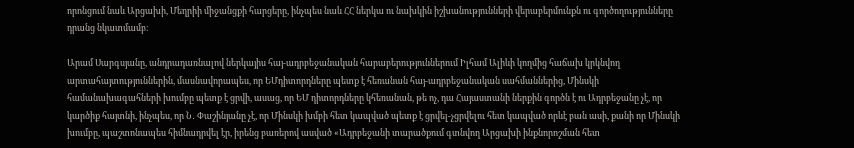որոնցում նաև Արցախի, Մեղրիի միջանցքի հարցերը, ինչպես նաև ՀՀ ներկա ու նախկին իշխանությունների վերաբերմունքն ու գործողությունները դրանց նկատմամբ։

Արամ Սարգսյանը, անդրադառնալով ներկայիս հայ-ադրբեջանական հարաբերություններում Իլհամ Ալիևի կողմից հաճախ կրկնվող արտահայտություններին, մասնավորապես, որ ԵՄդիտորդները պետք է հեռանան հայ-ադրբեջանական սահմաններից, Մինսկի համանախագահների խումբը պետք է ցրվի, ասաց, որ ԵՄ դիտորդները կհեռանան, թե ոչ, դա Հայաստանի ներքին գործն է ու Ադրբեջանը չէ, որ կարծիք հայտնի, ինչպես, որ Ն․ Փաշինյանը չէ, որ Մինսկի խմբի հետ կապված պետք է ցրվել-չցրվելու հետ կապված որևէ բան ասի, քանի որ Մինսկի խումբը, պաշտոնապես հիմնադրվել էր, իրենց բառերով ասված «Ադրբեջանի տարածքում գտնվող Արցախի ինքնորոշման հետ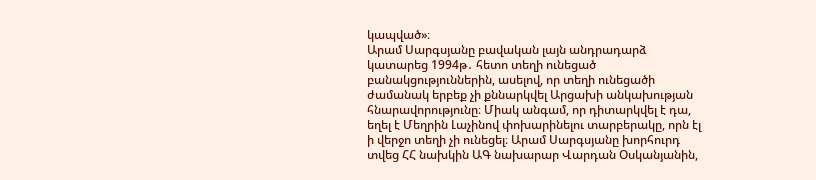կապված»։
Արամ Սարգսյանը բավական լայն անդրադարձ կատարեց 1994թ․ հետո տեղի ունեցած բանակցություններին, ասելով, որ տեղի ունեցածի ժամանակ երբեք չի քննարկվել Արցախի անկախության հնարավորությունը։ Միակ անգամ, որ դիտարկվել է դա, եղել է Մեղրին Լաչինով փոխարինելու տարբերակը, որն էլ ի վերջո տեղի չի ունեցել։ Արամ Սարգսյանը խորհուրդ տվեց ՀՀ նախկին ԱԳ նախարար Վարդան Օսկանյանին,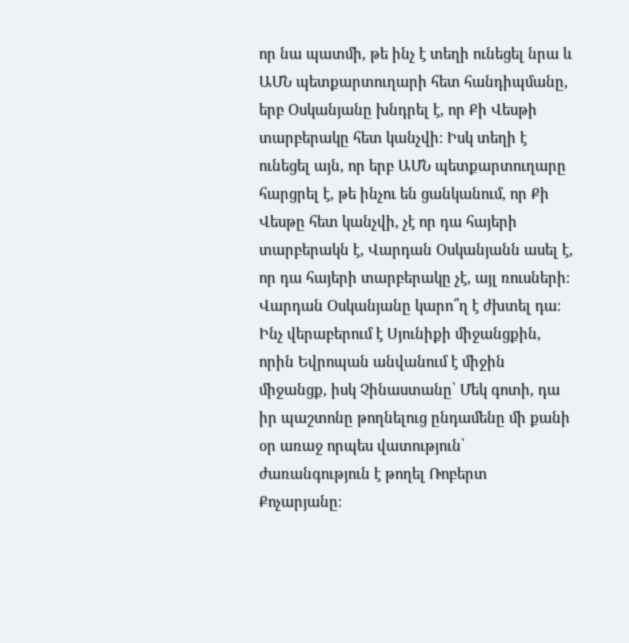որ նա պատմի, թե ինչ է տեղի ունեցել նրա և ԱՄՆ պետքարտուղարի հետ հանդիպմանը, երբ Օսկանյանը խնդրել է, որ Քի Վեսթի տարբերակը հետ կանչվի։ Իսկ տեղի է ունեցել այն, որ երբ ԱՄՆ պետքարտուղարը հարցրել է, թե ինչու են ցանկանում, որ Քի Վեսթը հետ կանչվի, չէ որ դա հայերի տարբերակն է, Վարդան Օսկանյանն ասել է, որ դա հայերի տարբերակը չէ, այլ ռուսների։ Վարդան Օսկանյանը կարո՞ղ է ժխտել դա։
Ինչ վերաբերում է Սյունիքի միջանցքին, որին Եվրոպան անվանում է միջին միջանցք, իսկ Չինաստանը՝ Մեկ գոտի, դա իր պաշտոնը թողնելուց ընդամենը մի քանի օր առաջ որպես վատություն՝ ժառանգություն է թողել Ռոբերտ Քոչարյանը։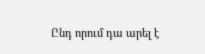Ընդ որում դա արել է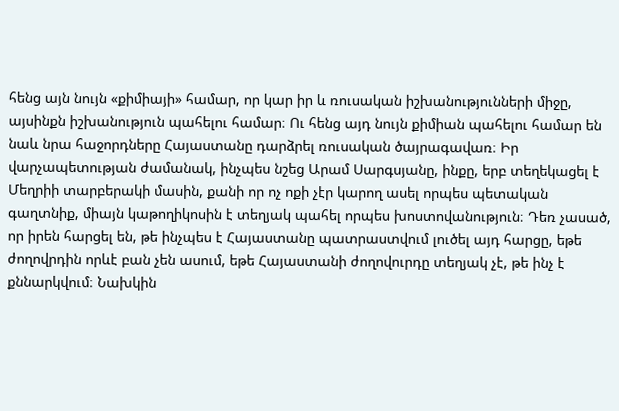հենց այն նույն «քիմիայի» համար, որ կար իր և ռուսական իշխանությունների միջը, այսինքն իշխանություն պահելու համար։ Ու հենց այդ նույն քիմիան պահելու համար են նաև նրա հաջորդները Հայաստանը դարձրել ռուսական ծայրագավառ։ Իր վարչապետության ժամանակ, ինչպես նշեց Արամ Սարգսյանը, ինքը, երբ տեղեկացել է Մեղրիի տարբերակի մասին, քանի որ ոչ ոքի չէր կարող ասել որպես պետական գաղտնիք, միայն կաթողիկոսին է տեղյակ պահել որպես խոստովանություն։ Դեռ չասած, որ իրեն հարցել են, թե ինչպես է Հայաստանը պատրաստվում լուծել այդ հարցը, եթե ժողովրդին որևէ բան չեն ասում, եթե Հայաստանի ժողովուրդը տեղյակ չէ, թե ինչ է քննարկվում։ Նախկին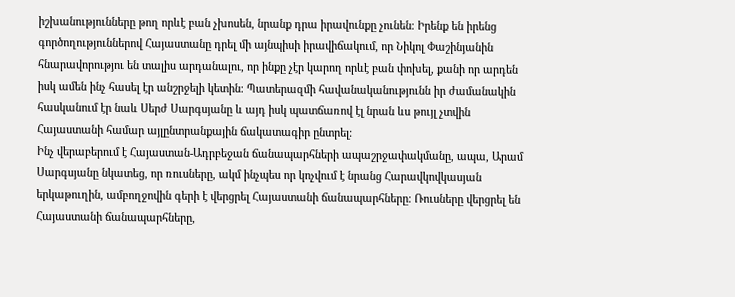իշխանությունները թող որևէ բան չխոսեն, նրանք դրա իրավունքը չունեն։ Իրենք են իրենց գործողություններով Հայաստանը դրել մի այնպիսի իրավիճակում, որ Նիկոլ Փաշինյանին հնարավորությու են տալիս արդանալու, որ ինքը չէր կարող որևէ բան փոխել, քանի որ արդեն իսկ ամեն ինչ հասել էր անշրջելի կետին։ Պատերազմի հավանականությունն իր ժամանակին հասկանում էր նաև Սերժ Սարգսյանը և այդ իսկ պատճառով էլ նրան ևս թույլ չտվին Հայաստանի համար այլընտրանքային ճակատագիր ընտրել։
Ինչ վերաբերում է Հայաստան-Ադրբեջան ճանապարհների ապաշրջափակմանը, ապա, Արամ Սարգսյանը նկատեց, որ ռուսները, ակմ ինչպես որ կոչվում է նրանց Հարավկովկասյան երկաթուղին, ամբողջովին գերի է վերցրել Հայաստանի ճանապարհները։ Ռուսները վերցրել են Հայաստանի ճանապարհները,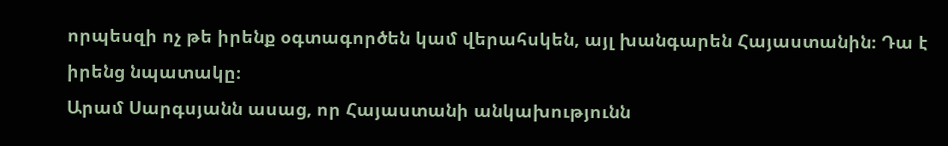որպեսզի ոչ թե իրենք օգտագործեն կամ վերահսկեն, այլ խանգարեն Հայաստանին։ Դա է իրենց նպատակը։
Արամ Սարգսյանն ասաց, որ Հայաստանի անկախությունն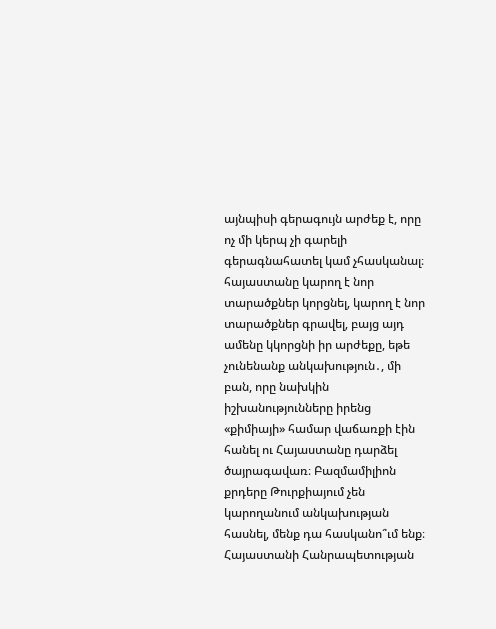այնպիսի գերագույն արժեք է, որը ոչ մի կերպ չի գարելի գերագնահատել կամ չհասկանալ։ հայաստանը կարող է նոր տարածքներ կորցնել, կարող է նոր տարածքներ գրավել, բայց այդ ամենը կկորցնի իր արժեքը, եթե չունենանք անկախություն․, մի բան, որը նախկին իշխանությունները իրենց «քիմիայի» համար վաճառքի էին հանել ու Հայաստանը դարձել ծայրագավառ։ Բազմամիլիոն քրդերը Թուրքիայում չեն կարողանում անկախության հասնել, մենք դա հասկանո՞ւմ ենք։ Հայաստանի Հանրապետության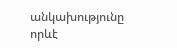անկախությունը որևէ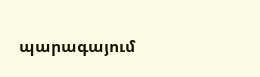պարագայում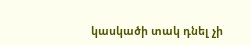կասկածի տակ դնել չի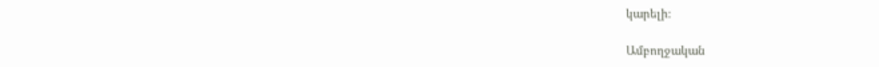կարելի։

Ամբողջական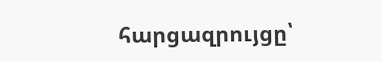հարցազրույցը՝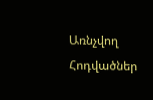Առնչվող Հոդվածներ